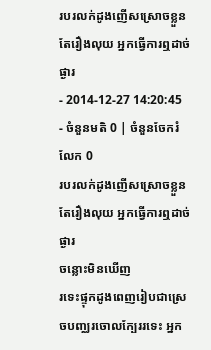របរលក់ដូងញើសស្រោចខ្លួន តែរឿងលុយ អ្នកធ្វើការឮដាច់ផ្ងារ
- 2014-12-27 14:20:45
- ចំនួនមតិ 0 | ចំនួនចែករំលែក 0
របរលក់ដូងញើសស្រោចខ្លួន តែរឿងលុយ អ្នកធ្វើការឮដាច់ផ្ងារ
ចន្លោះមិនឃើញ
រទេះផ្ទុកដូងពេញរៀបជាស្រេចបញ្ឈរចោលក្បែររទេះ អ្នក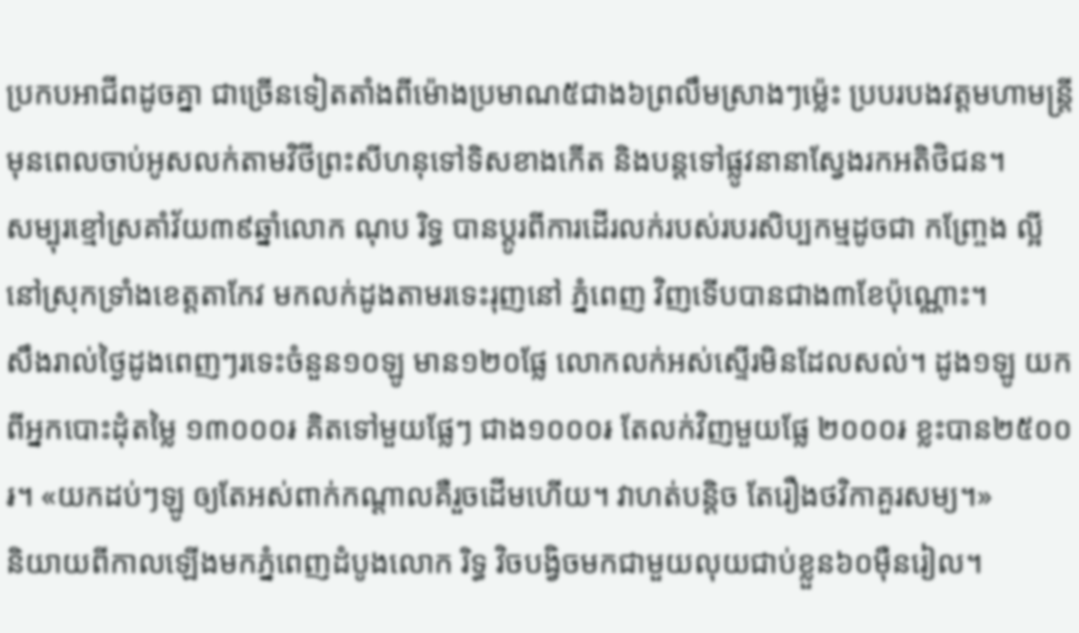ប្រកបអាជីពដូចគ្នា ជាច្រើនទៀតតាំងពីម៉ោងប្រមាណ៥ជាង៦ព្រលឹមស្រាងៗម៉្លេះ ប្របរបងវត្តមហាមន្ត្រី មុនពេលចាប់អូសលក់តាមវិថីព្រះសីហនុទៅទិសខាងកើត និងបន្តទៅផ្លូវនានាស្វែងរកអតិថិជន។
សម្បុរខ្មៅស្រគាំវ័យ៣៩ឆ្នាំលោក ណុប រិទ្ធ បានប្ដូរពីការដើរលក់របស់របរសិប្បកម្មដូចជា កញ្ច្រែង ល្អី នៅស្រុកទ្រាំងខេត្តតាកែវ មកលក់ដូងតាមរទេះរុញនៅ ភ្នំពេញ វិញទើបបានជាង៣ខែប៉ុណ្ណោះ។
សឹងរាល់ថ្ងៃដូងពេញៗរទេះចំនួន១០ឡូ មាន១២០ផ្លែ លោកលក់អស់ស្ទើរមិនដែលសល់។ ដូង១ឡូ យកពីអ្នកបោះដុំតម្លៃ ១៣០០០៛ គិតទៅមួយផ្លែៗ ជាង១០០០៛ តែលក់វិញមួយផ្លែ ២០០០៛ ខ្លះបាន២៥០០៛។ «យកដប់ៗឡូ ឲ្យតែអស់ពាក់កណ្ដាលគឺរួចដើមហើយ។ វាហត់បន្តិច តែរឿងថវិកាគួរសម្យ។»
និយាយពីកាលឡើងមកភ្នំពេញដំបូងលោក រិទ្ធ វិចបង្វិចមកជាមួយលុយជាប់ខ្លួន៦០ម៉ឺនរៀល។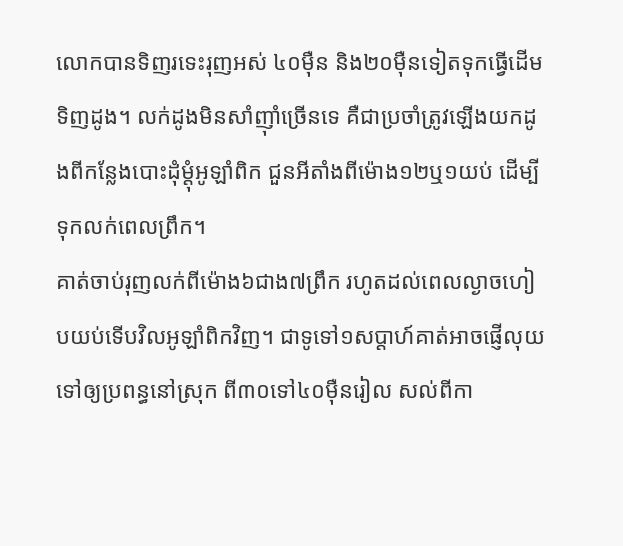លោកបានទិញរទេះរុញអស់ ៤០ម៉ឺន និង២០ម៉ឺនទៀតទុកធ្វើដើមទិញដូង។ លក់ដូងមិនសាំញ៉ាំច្រើនទេ គឺជាប្រចាំត្រូវឡើងយកដូងពីកន្លែងបោះដុំម្ដុំអូឡាំពិក ជួនអីតាំងពីម៉ោង១២ឬ១យប់ ដើម្បីទុកលក់ពេលព្រឹក។
គាត់ចាប់រុញលក់ពីម៉ោង៦ជាង៧ព្រឹក រហូតដល់ពេលល្ងាចហៀបយប់ទើបវិលអូឡាំពិកវិញ។ ជាទូទៅ១សប្ដាហ៍គាត់អាចផ្ញើលុយទៅឲ្យប្រពន្ធនៅស្រុក ពី៣០ទៅ៤០ម៉ឺនរៀល សល់ពីកា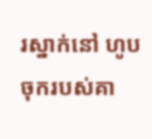រស្នាក់នៅ ហូបចុករបស់គា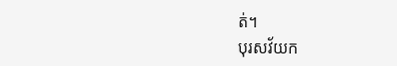ត់។
បុរសវ័យក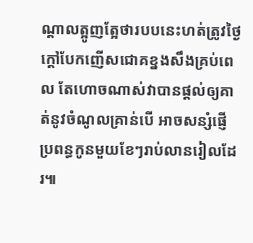ណ្ដាលត្អូញត្អែថារបបនេះហត់ត្រូវថ្ងៃក្ដៅបែកញើសជោគខ្នងសឹងគ្រប់ពេល តែហោចណាស់វាបានផ្ដល់ឲ្យគាត់នូវចំណូលគ្រាន់បើ អាចសន្សំផ្ញើប្រពន្ធកូនមួយខែៗរាប់លានរៀលដែរ៕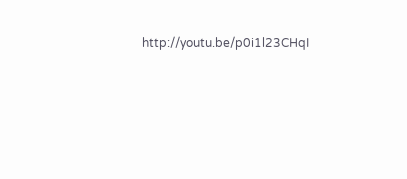http://youtu.be/p0i1l23CHqI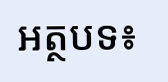អត្ថបទ៖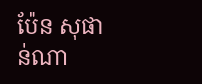ប៉ែន សុផាន់ណា